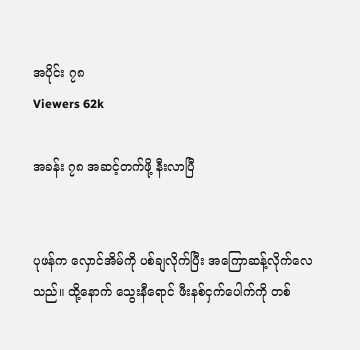အပိုင်း ၇၈
Viewers 62k

အခန်း ၇၈ အဆင့်တက်ဖို့ နီးလာပြီ


ပုဖန်က လှောင်အိမ်ကို ပစ်ချလိုက်ပြီး အကြောဆန့်လိုက်လေသည်။ ထို့နောက် သွေးနီရောင် ဖီးနစ်ငှက်ပေါက်ကို တစ်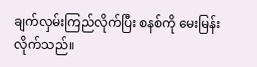ချက်လှမ်းကြည်လိုက်ပြီး စနစ်ကို မေးမြန်းလိုက်သည်။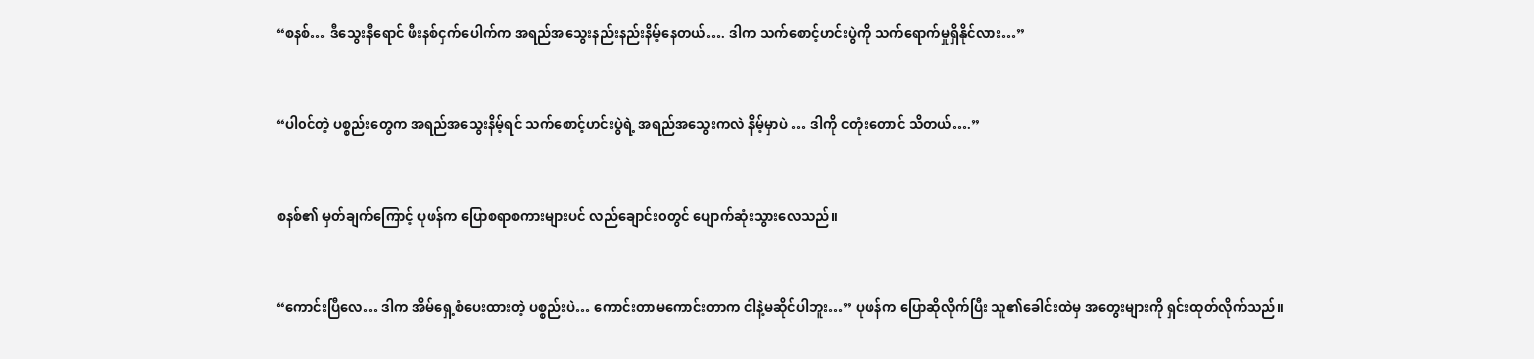“စနစ်… ဒီသွေးနီရောင် ဖီးနစ်ငှက်ပေါက်က အရည်အသွေးနည်းနည်းနိမ့်နေတယ်…. ဒါက သက်စောင့်ဟင်းပွဲကို သက်ရောက်မှုရှိနိုင်လား…”


“ပါ၀င်တဲ့ ပစ္စည်းတွေက အရည်အသွေးနိမ့်ရင် သက်စောင့်ဟင်းပွဲရဲ့ အရည်အသွေးကလဲ နိမ့်မှာပဲ … ဒါကို ငတုံးတောင် သိတယ်….”


စနစ်၏ မှတ်ချက်ကြောင့် ပုဖန်က ပြောစရာစကားများပင် လည်ချောင်း၀တွင် ပျောက်ဆုံးသွားလေသည်။


“ကောင်းပြီလေ… ဒါက အိမ်ရှေ့စံပေးထားတဲ့ ပစ္စည်းပဲ… ကောင်းတာမကောင်းတာက ငါနဲ့မဆိုင်ပါဘူး…” ပုဖန်က ပြောဆိုလိုက်ပြီး သူ၏ခေါင်းထဲမှ အတွေးများကို ရှင်းထုတ်လိုက်သည်။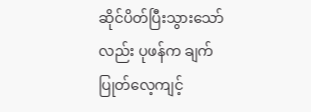ဆိုင်ပိတ်ပြီးသွားသော်လည်း ပုဖန်က ချက်ပြုတ်လေ့ကျင့်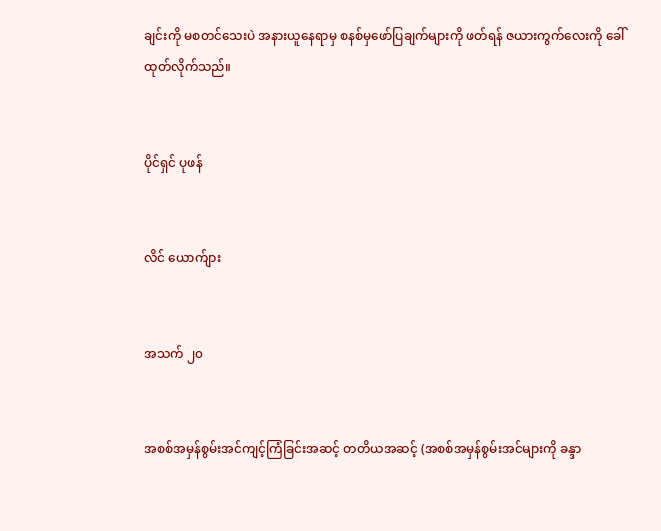ချင်းကို မစတင်သေးပဲ အနားယူနေရာမှ စနစ်မှဖော်ပြချက်များကို ဖတ်ရန် ဇယားကွက်လေးကို ခေါ်ထုတ်လိုက်သည်။


ပိုင်ရှင် ပုဖန်


လိင် ယောက်ျား


အသက် ၂၀


အစစ်အမှန်စွမ်းအင်ကျင့်ကြံခြင်းအဆင့် တတိယအဆင့် (အစစ်အမှန်စွမ်းအင်များကို ခန္ဒာ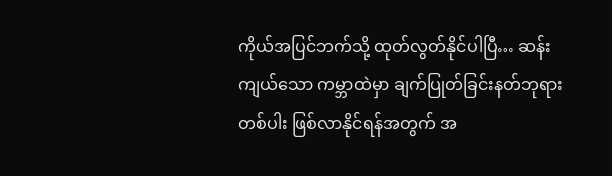ကိုယ်အပြင်ဘက်သို့ ထုတ်လွတ်နိုင်ပါပြီ… ဆန်းကျယ်သော ကမ္ဘာထဲမှာ ချက်ပြုတ်ခြင်းနတ်ဘုရားတစ်ပါး ဖြစ်လာနိုင်ရန်အတွက် အ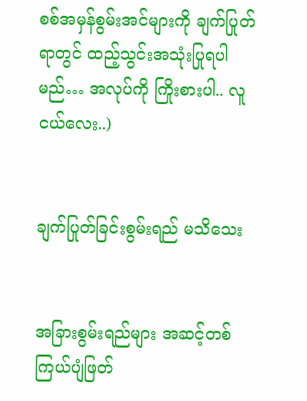စစ်အမှန်စွမ်းအင်များကို ချက်ပြုတ်ရာတွင် ထည့်သွင်းအသုံးပြုရပါမည်… အလုပ်ကို ကြိုးစားပါ.. လူငယ်လေး..)


ချက်ပြုတ်ခြင်းစွမ်းရည် မသိသေး


အခြားစွမ်းရည်များ အဆင့်တစ်ကြယ်ပျံဖြတ်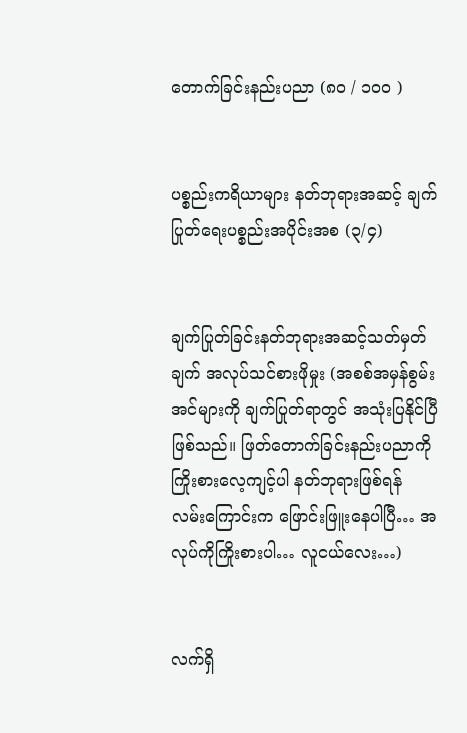တောက်ခြင်းနည်းပညာ (၈၀ / ၁၀၀ )


ပစ္စည်းကရိယာများ နတ်ဘုရားအဆင့် ချက်ပြုတ်ရေးပစ္စည်းအပိုင်းအစ (၃/၄)


ချက်ပြုတ်ခြင်းနတ်ဘုရားအဆင့်သတ်မှတ်ချက် အလုပ်သင်စားဖိုမှုး (အစစ်အမှန်စွမ်းအင်များကို ချက်ပြုတ်ရာတွင် အသုံးပြနိုင်ပြီဖြစ်သည်။ ဖြတ်တောက်ခြင်းနည်းပညာကို ကြိုးစားလေ့ကျင့်ပါ နတ်ဘုရားဖြစ်ရန် လမ်းကြောင်းက ဖြောင်းဖြူးနေပါပြီ… အလုပ်ကိုကြိုးစားပါ… လူငယ်လေး…)


လက်ရှိ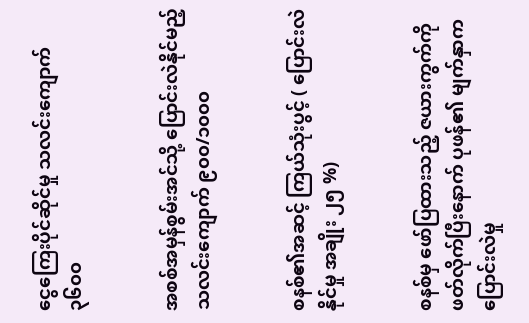ငွေကြေးပိုင်ဆိုင်မှု သလင်းကျောက် ၃၆၀၀


အစစ်အမှန်စွမ်းအင်သို့ ပြောင်းလဲနိုင်မည့်သလင်းကျောက် ၉၀၀/၁၀၀၀


စနစ်၏အဆင့် ကြယ်သုံးပွင့် ( ပြောင်းလဲနိုင်မှု အချိုး ၂၅ %)


စနစ်မှ ဖော်ပြထားသည့် ဇယားကွက်ကို ဖတ်လိုက်ပြီးနောက် ပုဖန်၏ မျက်နှာက ပြောင်းလဲမှု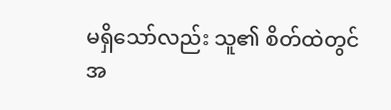မရှိသော်လည်း သူ၏ စိတ်ထဲတွင် အ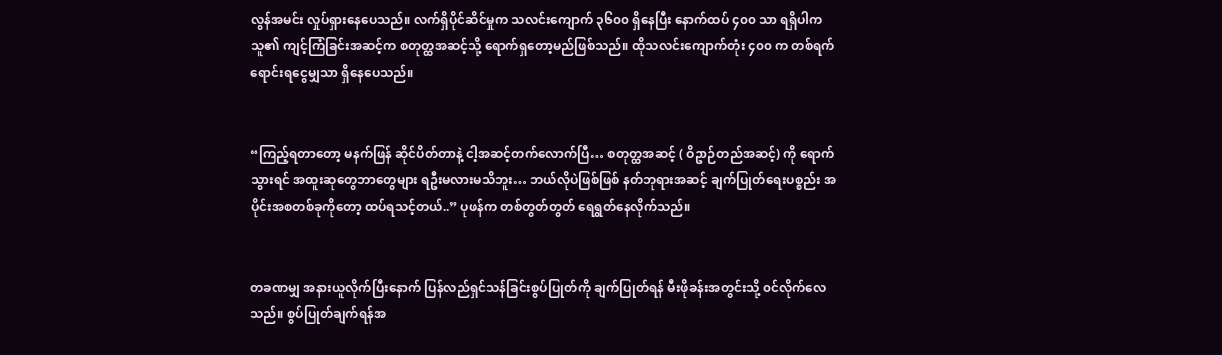လွန်အမင်း လှုပ်ရှားနေပေသည်။ လက်ရှိပိုင်ဆိင်မှုက သလင်းကျောက် ၃၆၀၀ ရှိနေပြီး နောက်ထပ် ၄၀၀ သာ ရရှိပါက သူ၏ ကျင့်ကြံခြင်းအဆင့်က စတုတ္ထအဆင့်သို့ ရောက်ရှတော့မည်ဖြစ်သည်။ ထိုသလင်းကျောက်တုံး ၄၀၀ က တစ်ရက်ရောင်းရငွေမျှသာ ရှိနေပေသည်။


“ကြည့်ရတာတော့ မနက်ဖြန် ဆိုင်ပိတ်တာနဲ့ ငါ့အဆင့်တက်လောက်ပြီ… စတုတ္ထအဆင့် ( ဝိဥာဉ်တည်အဆင့်) ကို ရောက်သွားရင် အထူးဆုတွေဘာတွေများ ရဦးမလားမသိဘူး… ဘယ်လိုပဲဖြစ်ဖြစ် နတ်ဘုရားအဆင့် ချက်ပြုတ်ရေးပစ္စည်း အပိုင်းအစတစ်ခုကိုတော့ ထပ်ရသင့်တယ်..” ပုဖန်က တစ်တွတ်တွတ် ရေရွတ်နေလိုက်သည်။


တခဏမျှ အနားယူလိုက်ပြီးနောက် ပြန်လည်ရှင်သန်ခြင်းစွပ်ပြုတ်ကို ချက်ပြုတ်ရန် မီးဖိုခန်းအတွင်းသို့ ၀င်လိုက်လေသည်။ စွပ်ပြုတ်ချက်ရန်အ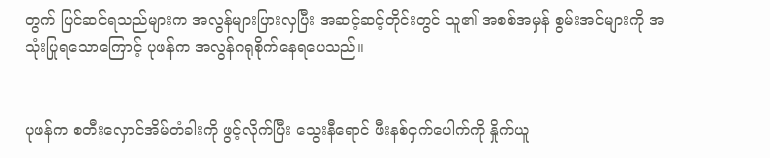တွက် ပြင်ဆင်ရသည်များက အလွန်များပြားလှပြီး အဆင့်ဆင့်တိုင်းတွင် သူ၏ အစစ်အမှန် စွမ်းအင်များကို အသုံးပြုရသောကြောင့် ပုဖန်က အလွန်ဂရုစိုက်နေရပေသည်။


ပုဖန်က စတီးလှောင်အိမ်တံခါးကို ဖွင့်လိုက်ပြီး သွေးနီရောင် ဖီးနစ်ငှက်ပေါက်ကို နှိုက်ယူ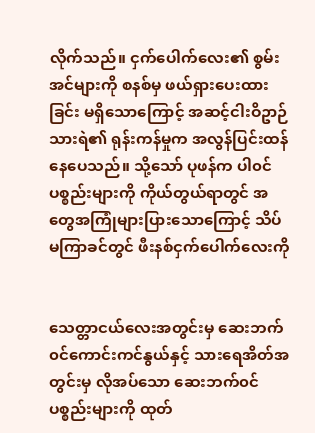လိုက်သည်။ ငှက်ပေါက်လေး၏ စွမ်းအင်များကို စနစ်မှ ဖယ်ရှားပေးထားခြင်း မရှိသောကြောင့် အဆင့်ငါးဝိဥာဉ်သားရဲ၏ ရုန်းကန်မှုက အလွန်ပြင်းထန်နေပေသည်။ သို့သော် ပုဖန်က ပါ၀င်ပစ္စည်းများကို ကိုယ်တွယ်ရာတွင် အတွေအကြုံများပြားသောကြောင့် သိပ်မကြာခင်တွင် ဖီးနစ်ငှက်ပေါက်လေးကို


သေတ္တာငယ်လေးအတွင်းမှ ဆေးဘက်၀င်ကောင်းကင်နွယ်နှင့် သားရေအိတ်အတွင်းမှ လိုအပ်သော ဆေးဘက်၀င်ပစ္စည်းများကို ထုတ်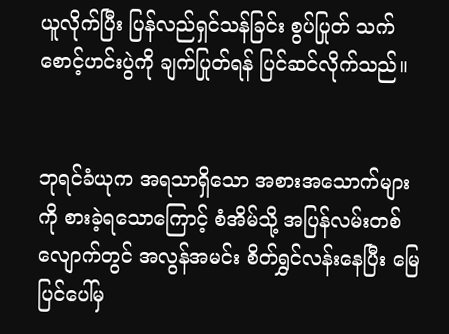ယူလိုက်ပြီး ပြန်လည်ရှင်သန်ခြင်း စွပ်ပြုတ် သက်စောင့်ဟင်းပွဲကို ချက်ပြုတ်ရန် ပြင်ဆင်လိုက်သည်။


ဘုရင်ခံယုက အရသာရှိသော အစားအသောက်များကို စားခဲ့ရသောကြောင့် စံအိမ်သို့ အပြန်လမ်းတစ်လျောက်တွင် အလွန်အမင်း စိတ်ရွှင်လန်းနေပြီး မြေပြင်ပေါ်မှ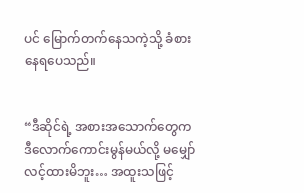ပင် မြောက်တက်နေသကဲ့သို့ ခံစားနေရပေသည်။


“ဒီဆိုင်ရဲ့ အစားအသောက်တွေက ဒီလောက်ကောင်းမွန်မယ်လို့ မမျှော်လင့်ထားမိဘူး… အထူးသဖြင့်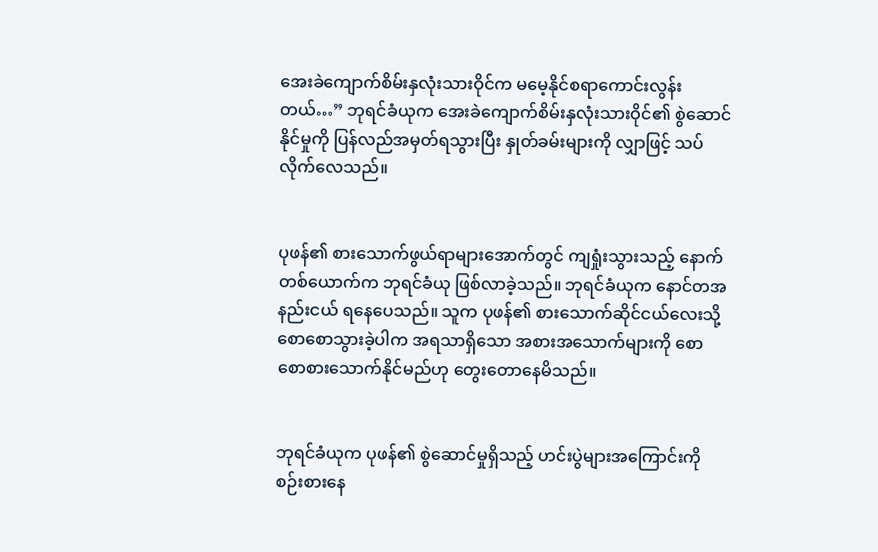အေးခဲကျောက်စိမ်းနှလုံးသားဝိုင်က မမေ့နိုင်စရာကောင်းလွန်းတယ်…” ဘုရင်ခံယုက အေးခဲကျောက်စိမ်းနှလုံးသားဝိုင်၏ စွဲဆောင်နိုင်မှုကို ပြန်လည်အမှတ်ရသွားပြီး နှုတ်ခမ်းများကို လျှာဖြင့် သပ်လိုက်လေသည်။


ပုဖန်၏ စားသောက်ဖွယ်ရာများအောက်တွင် ကျရှုံးသွားသည့် နောက်တစ်ယောက်က ဘုရင်ခံယု ဖြစ်လာခဲ့သည်။ ဘုရင်ခံယုက နောင်တအနည်းငယ် ရနေပေသည်။ သူက ပုဖန်၏ စားသောက်ဆိုင်ငယ်လေးသို့ စောစောသွားခဲ့ပါက အရသာရှိသော အစားအသောက်များကို စောစောစားသောက်နိုင်မည်ဟု တွေးတောနေမိသည်။


ဘုရင်ခံယုက ပုဖန်၏ စွဲဆောင်မှုရှိသည့် ဟင်းပွဲများအကြောင်းကို စဉ်းစားနေ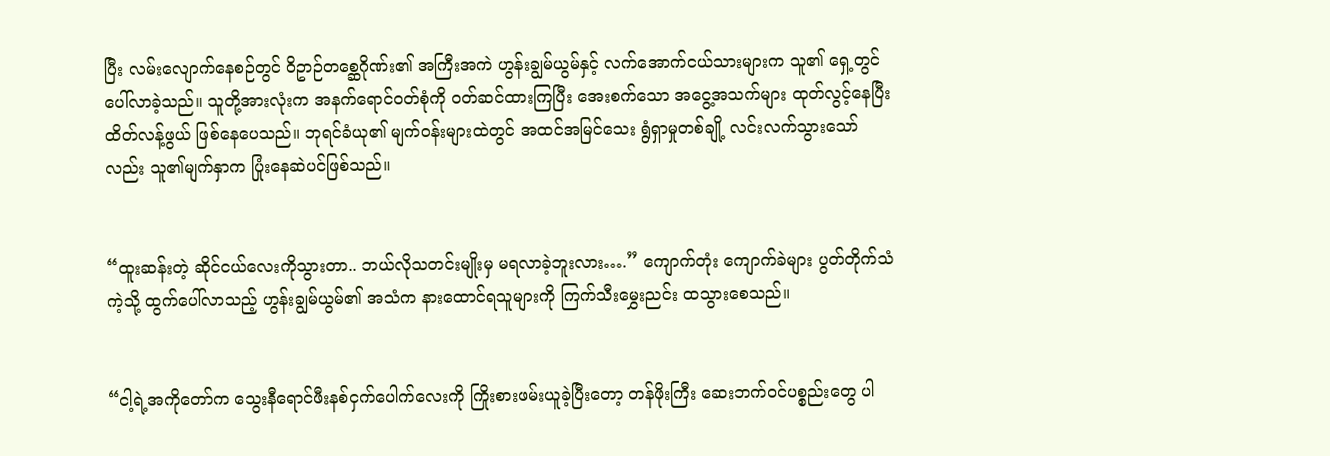ပြီး လမ်းလျောက်နေစဉ်တွင် ဝိဥာဉ်တစ္ဆေဂိုဏ်း၏ အကြီးအကဲ ဟွန်းချွမ်ယွမ်နှင့် လက်အောက်ငယ်သားများက သူ၏ ရှေ့တွင် ပေါ်လာခဲ့သည်။ သူတို့အားလုံးက အနက်ရောင်၀တ်စုံကို ၀တ်ဆင်ထားကြပြီး အေးစက်သော အငွေ့အသက်များ ထုတ်လွင့်နေပြီး ထိတ်လန့်ဖွယ် ဖြစ်နေပေသည်။ ဘုရင်ခံယု၏ မျက်၀န်းများထဲတွင် အထင်အမြင်သေး ရွံရှာမှုတစ်ချို့ လင်းလက်သွားသော်လည်း သူ၏မျက်နှာက ပြုံးနေဆဲပင်ဖြစ်သည်။


“ထူးဆန်းတဲ့ ဆိုင်ငယ်လေးကိုသွားတာ.. ဘယ်လိုသတင်းမျိုးမှ မရလာခဲ့ဘူးလား….” ကျောက်တုံး ကျောက်ခဲများ ပွတ်တိုက်သံကဲ့သို့ ထွက်ပေါ်လာသည့် ဟွန်းချွမ်ယွမ်၏ အသံက နားထောင်ရသူများကို ကြက်သီးမွှေးညင်း ထသွားစေသည်။


“ငါ့ရဲ့အကိုတော်က သွေးနီရောင်ဖီးနစ်ငှက်ပေါက်လေးကို ကြိုးစားဖမ်းယူခဲ့ပြီးတော့ တန်ဖိုးကြီး ဆေးဘက်၀င်ပစ္စည်းတွေ ပါ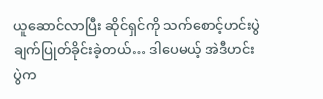ယူဆောင်လာပြီး ဆိုင်ရှင်ကို သက်စောင့်ဟင်းပွဲ ချက်ပြုတ်ခိုင်းခဲ့တယ်… ဒါပေမယ့် အဲဒီဟင်းပွဲက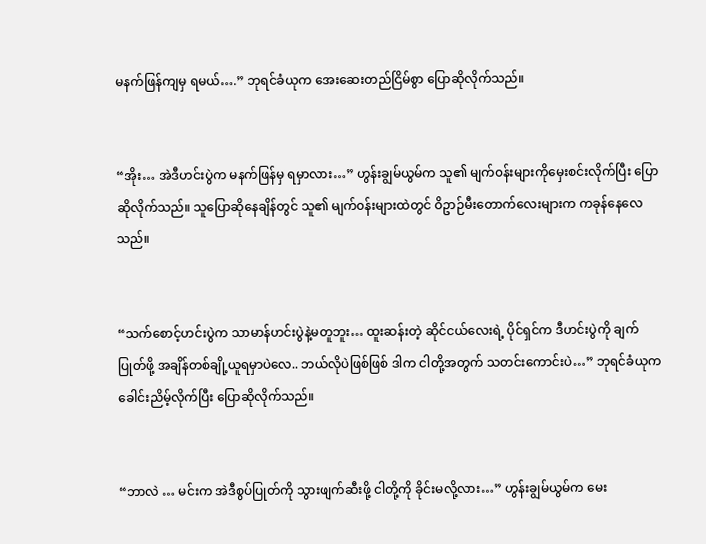မနက်ဖြန်ကျမှ ရမယ်….” ဘုရင်ခံယုက အေးဆေးတည်ငြိမ်စွာ ပြောဆိုလိုက်သည်။


“အိုး… အဲဒီဟင်းပွဲက မနက်ဖြန်မှ ရမှာလား…” ဟွန်းချွမ်ယွမ်က သူ၏ မျက်၀န်းများကိုမှေးစင်းလိုက်ပြီး ပြောဆိုလိုက်သည်။ သူပြောဆိုနေချိန်တွင် သူ၏ မျက်၀န်းများထဲတွင် ဝိဥာဉ်မီးတောက်လေးများက ကခုန်နေလေသည်။


“သက်စောင့်ဟင်းပွဲက သာမာန်ဟင်းပွဲနဲ့မတူဘူး… ထူးဆန်းတဲ့ ဆိုင်ငယ်လေးရဲ့ ပိုင်ရှင်က ဒီဟင်းပွဲကို ချက်ပြုတ်ဖို့ အချိန်တစ်ချို့ယူရမှာပဲလေ.. ဘယ်လိုပဲဖြစ်ဖြစ် ဒါက ငါတို့အတွက် သတင်းကောင်းပဲ…” ဘုရင်ခံယုက ခေါင်းညိမ့်လိုက်ပြီး ပြောဆိုလိုက်သည်။


“ဘာလဲ … မင်းက အဲဒီစွပ်ပြုတ်ကို သွားဖျက်ဆီးဖို့ ငါတို့ကို ခိုင်းမလို့လား…” ဟွန်းချွမ်ယွမ်က မေး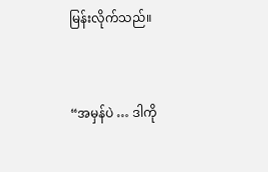မြန်းလိုက်သည်။


“အမှန်ပဲ … ဒါကို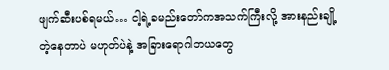ဖျက်ဆီးပစ်ရမယ်… ငါ့ရဲ့ခမည်းတော်ကအသက်ကြီးလို့ အားနည်းချို့တဲ့နေတာပဲ မဟုတ်ပဲနဲ့ အခြားရောဂါဘယတွေ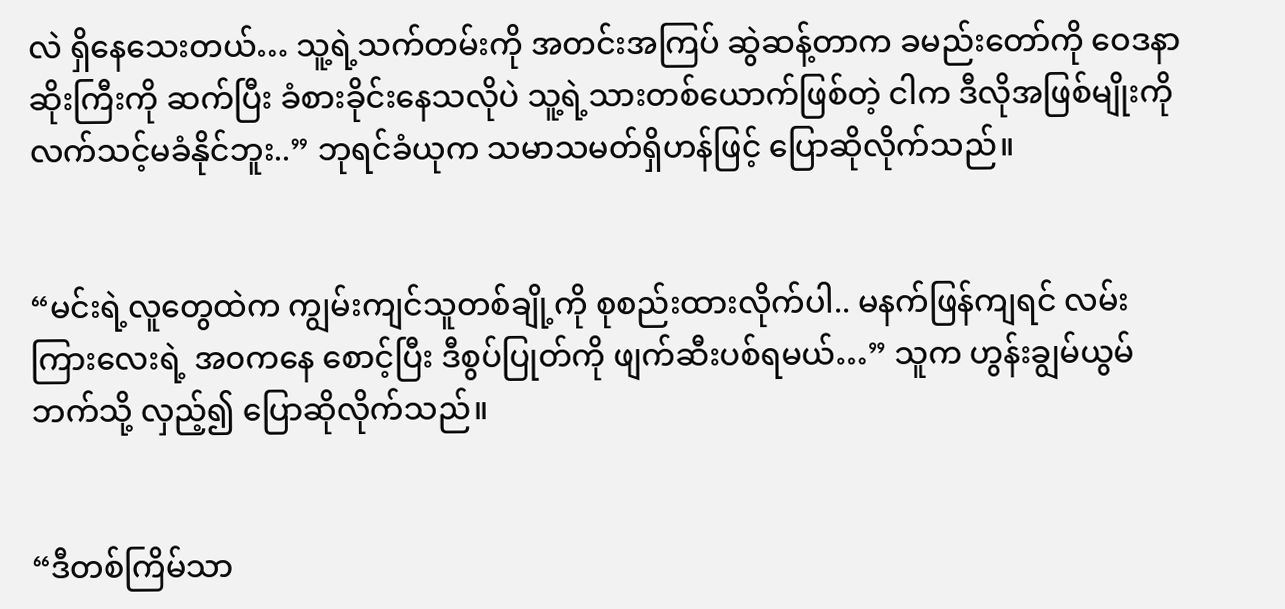လဲ ရှိနေသေးတယ်… သူ့ရဲ့သက်တမ်းကို အတင်းအကြပ် ဆွဲဆန့်တာက ခမည်းတော်ကို ဝေဒနာဆိုးကြီးကို ဆက်ပြီး ခံစားခိုင်းနေသလိုပဲ သူ့ရဲ့သားတစ်ယောက်ဖြစ်တဲ့ ငါက ဒီလိုအဖြစ်မျိုးကို လက်သင့်မခံနိုင်ဘူး..” ဘုရင်ခံယုက သမာသမတ်ရှိဟန်ဖြင့် ပြောဆိုလိုက်သည်။


“မင်းရဲ့လူတွေထဲက ကျွမ်းကျင်သူတစ်ချို့ကို စုစည်းထားလိုက်ပါ.. မနက်ဖြန်ကျရင် လမ်းကြားလေးရဲ့ အ၀ကနေ စောင့်ပြီး ဒီစွပ်ပြုတ်ကို ဖျက်ဆီးပစ်ရမယ်…” သူက ဟွန်းချွမ်ယွမ်ဘက်သို့ လှည့်၍ ပြောဆိုလိုက်သည်။


“ဒီတစ်ကြိမ်သာ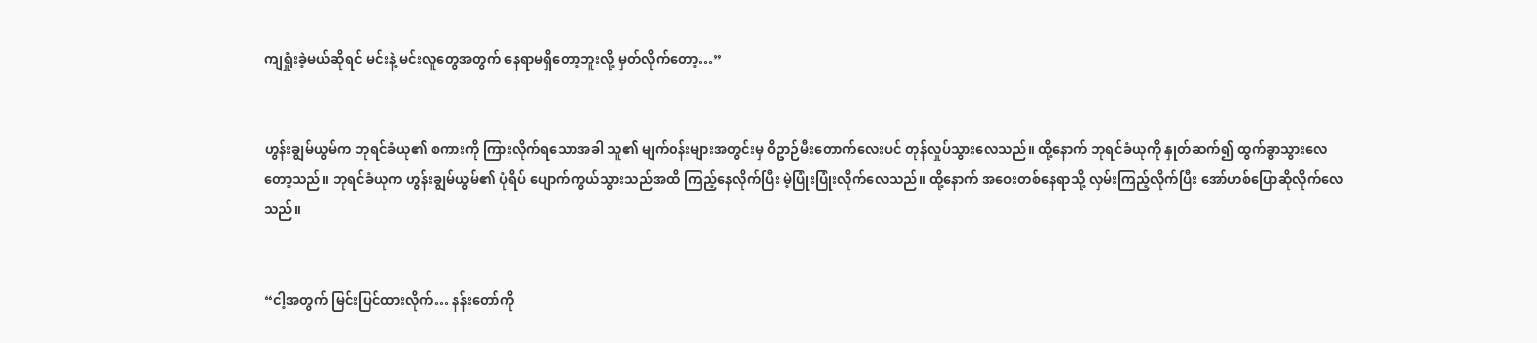ကျရှုံးခဲ့မယ်ဆိုရင် မင်းနဲ့ မင်းလူတွေအတွက် နေရာမရှိတော့ဘူးလို့ မှတ်လိုက်တော့…”


ဟွန်းချွမ်ယွမ်က ဘုရင်ခံယု၏ စကားကို ကြားလိုက်ရသောအခါ သူ၏ မျက်၀န်းများအတွင်းမှ ဝိဥာဉ်မီးတောက်လေးပင် တုန်လှုပ်သွားလေသည်။ ထို့နောက် ဘုရင်ခံယုကို နှုတ်ဆက်၍ ထွက်ခွာသွားလေတော့သည်။ ဘုရင်ခံယုက ဟွန်းချွမ်ယွမ်၏ ပုံရိပ် ပျောက်ကွယ်သွားသည်အထိ ကြည့်နေလိုက်ပြီး မဲ့ပြုံးပြုံးလိုက်လေသည်။ ထို့နောက် အဝေးတစ်နေရာသို့ လှမ်းကြည့်လိုက်ပြီး အော်ဟစ်ပြောဆိုလိုက်လေသည်။


“ငါ့အတွက် မြင်းပြင်ထားလိုက်… နန်းတော်ကို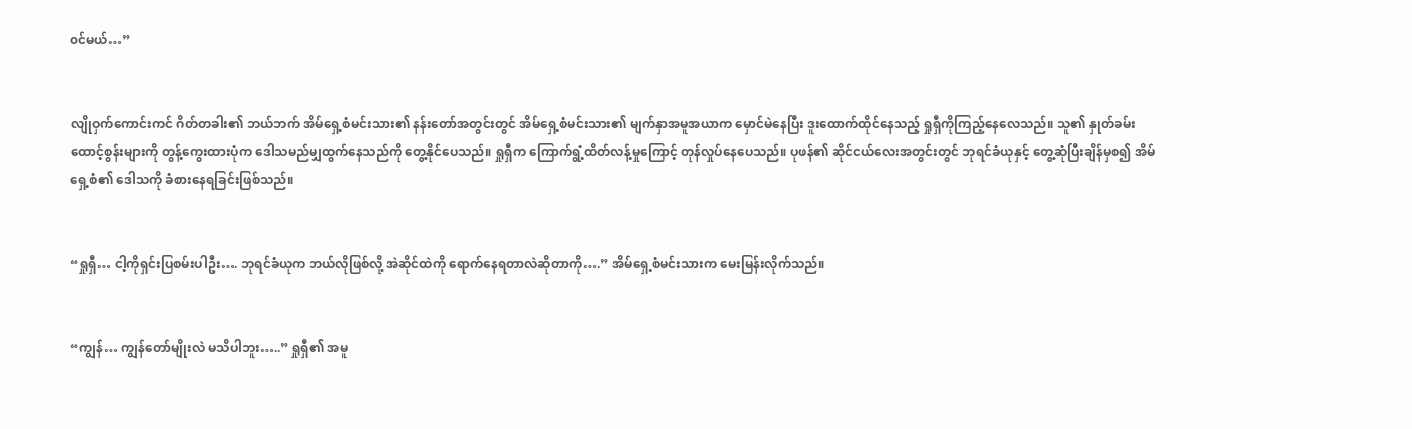၀င်မယ်…”


လျိုဝှက်ကောင်းကင် ဂိတ်တခါး၏ ဘယ်ဘက် အိမ်ရှေ့စံမင်းသား၏ နန်းတော်အတွင်းတွင် အိမ်ရှေ့စံမင်းသား၏ မျက်နှာအမူအယာက မှောင်မဲနေပြီး ဒူးထောက်ထိုင်နေသည့် ရှုရှီကိုကြည့်နေလေသည်။ သူ၏ နှုတ်ခမ်းထောင့်စွန်းများကို တွန့်ကွေးထားပုံက ဒေါသမည်မျှထွက်နေသည်ကို တွေ့နိုင်ပေသည်။ ရှုရှီက ကြောက်ရွံ့ထိတ်လန့်မှုကြောင့် တုန်လှုပ်နေပေသည်။ ပုဖန်၏ ဆိုင်ငယ်လေးအတွင်းတွင် ဘုရင်ခံယုနှင့် တွေ့ဆုံပြီးချိန်မှစ၍ အိမ်ရှေ့စံ၏ ဒေါသကို ခံစားနေရခြင်းဖြစ်သည်။


“ရှုရှီ… ငါ့ကိုရှင်းပြစမ်းပါဦး…. ဘုရင်ခံယုက ဘယ်လိုဖြစ်လို့ အဲဆိုင်ထဲကို ရောက်နေရတာလဲဆိုတာကို….” အိမ်ရှေ့စံမင်းသားက မေးမြန်းလိုက်သည်။


“ကျွန်… ကျွန်တော်မျိုးလဲ မသိပါဘူး…..” ရှုရှီ၏ အမူ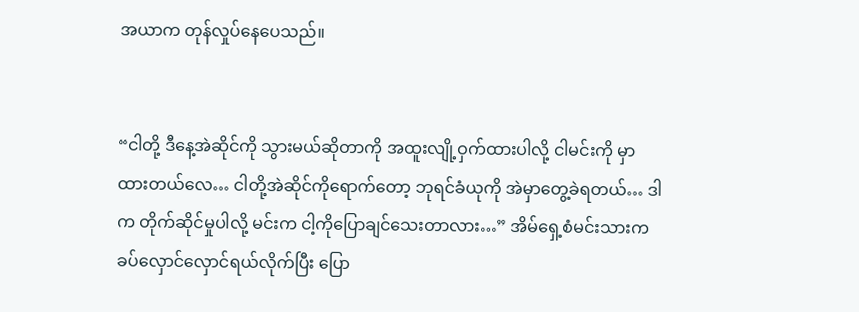အယာက တုန်လှုပ်နေပေသည်။


“ငါတို့ ဒီနေ့အဲဆိုင်ကို သွားမယ်ဆိုတာကို အထူးလျို့ဝှက်ထားပါလို့ ငါမင်းကို မှာထားတယ်လေ… ငါတို့အဲဆိုင်ကိုရောက်တော့ ဘုရင်ခံယုကို အဲမှာတွေ့ခဲရတယ်… ဒါက တိုက်ဆိုင်မှုပါလို့ မင်းက ငါ့ကိုပြောချင်သေးတာလား…” အိမ်ရှေ့စံမင်းသားက ခပ်လှောင်လှောင်ရယ်လိုက်ပြီး ပြော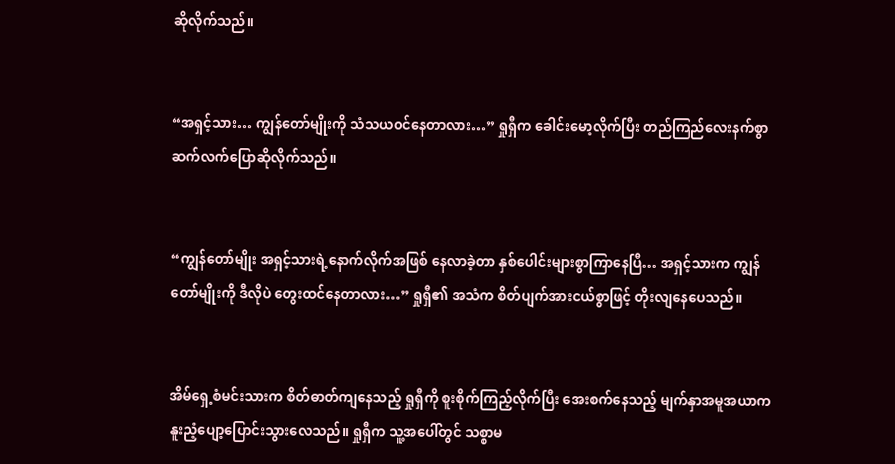ဆိုလိုက်သည်။


“အရှင့်သား… ကျွန်တော်မျိုးကို သံသယ၀င်နေတာလား…” ရှုရှီက ခေါင်းမော့လိုက်ပြီး တည်ကြည်လေးနက်စွာ ဆက်လက်ပြောဆိုလိုက်သည်။


“ကျွန်တော်မျိုး အရှင့်သားရဲ့နောက်လိုက်အဖြစ် နေလာခဲ့တာ နှစ်ပေါင်းများစွာကြာနေပြီ… အရှင့်သားက ကျွန်တော်မျိုးကို ဒီလိုပဲ တွေးထင်နေတာလား…” ရှုရှီ၏ အသံက စိတ်ပျက်အားငယ်စွာဖြင့် တိုးလျနေပေသည်။


အိမ်ရှေ့စံမင်းသားက စိတ်ဓာတ်ကျနေသည့် ရှုရှီကို စူးစိုက်ကြည့်လိုက်ပြီး အေးစက်နေသည့် မျက်နှာအမူအယာက နူးညံ့ပျော့ပြောင်းသွားလေသည်။ ရှုရှီက သူ့အပေါ်တွင် သစ္စာမ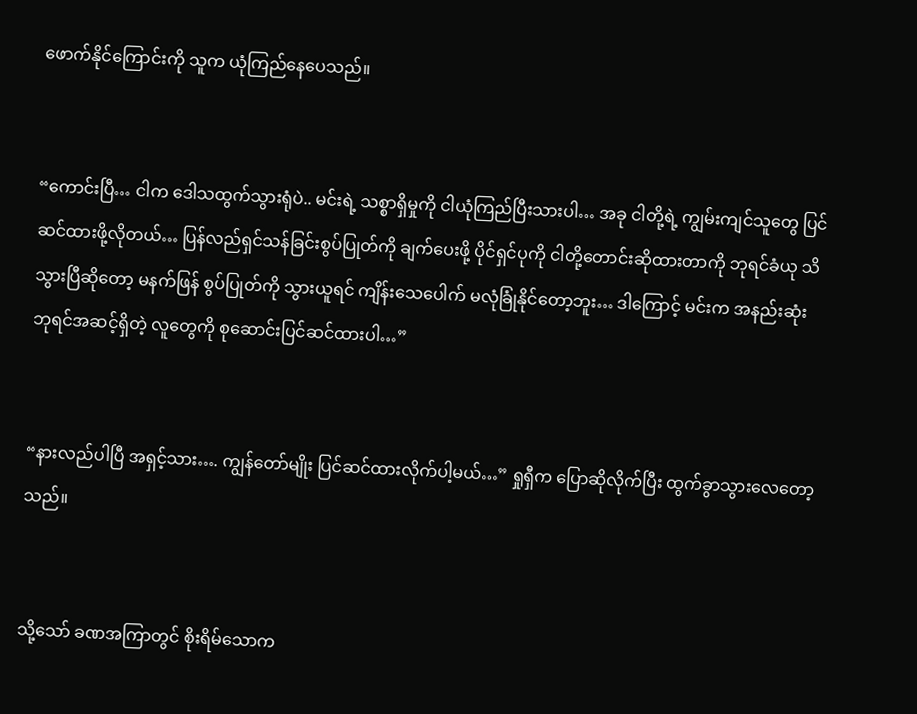ဖောက်နိုင်ကြောင်းကို သူက ယုံကြည်နေပေသည်။


“ကောင်းပြီ… ငါက ဒေါသထွက်သွားရုံပဲ.. မင်းရဲ့ သစ္စာရှိမှုကို ငါယုံကြည်ပြီးသားပါ… အခု ငါတို့ရဲ့ ကျွမ်းကျင်သူတွေ ပြင်ဆင်ထားဖို့လိုတယ်… ပြန်လည်ရှင်သန်ခြင်းစွပ်ပြုတ်ကို ချက်ပေးဖို့ ပိုင်ရှင်ပုကို ငါတို့တောင်းဆိုထားတာကို ဘုရင်ခံယု သိသွားပြီဆိုတော့ မနက်ဖြန် စွပ်ပြုတ်ကို သွားယူရင် ကျိန်းသေပေါက် မလုံခြုံနိုင်တော့ဘူး… ဒါကြောင့် မင်းက အနည်းဆုံး ဘုရင်အဆင့်ရှိတဲ့ လူတွေကို စုဆောင်းပြင်ဆင်ထားပါ…”


“နားလည်ပါပြီ အရှင့်သား…. ကျွန်တော်မျိုး ပြင်ဆင်ထားလိုက်ပါ့မယ်…” ရှုရှီက ပြောဆိုလိုက်ပြီး ထွက်ခွာသွားလေတော့သည်။


သို့သော် ခဏအကြာတွင် စိုးရိမ်သောက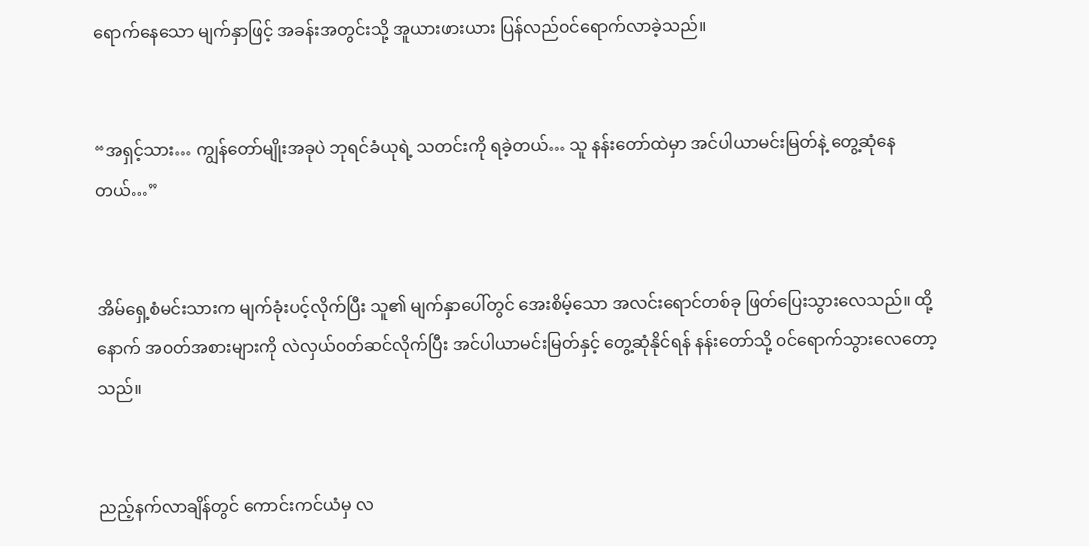ရောက်နေသော မျက်နှာဖြင့် အခန်းအတွင်းသို့ အူယားဖားယား ပြန်လည်၀င်ရောက်လာခဲ့သည်။


“အရှင့်သား… ကျွန်တော်မျိုးအခုပဲ ဘုရင်ခံယုရဲ့ သတင်းကို ရခဲ့တယ်… သူ နန်းတော်ထဲမှာ အင်ပါယာမင်းမြတ်နဲ့ တွေ့ဆုံနေတယ်…”


အိမ်ရှေ့စံမင်းသားက မျက်ခုံးပင့်လိုက်ပြီး သူ၏ မျက်နှာပေါ်တွင် အေးစိမ့်သော အလင်းရောင်တစ်ခု ဖြတ်ပြေးသွားလေသည်။ ထို့နောက် အ၀တ်အစားများကို လဲလှယ်၀တ်ဆင်လိုက်ပြီး အင်ပါယာမင်းမြတ်နှင့် တွေ့ဆုံနိုင်ရန် နန်းတော်သို့ ၀င်ရောက်သွားလေတော့သည်။


ညည့်နက်လာချိန်တွင် ကောင်းကင်ယံမှ လ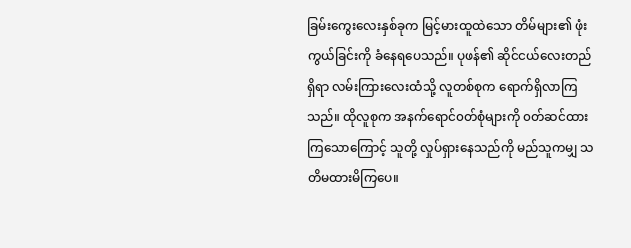ခြမ်းကွေးလေးနှစ်ခုက မြင့်မားထူထဲသော တိမ်များ၏ ဖုံးကွယ်ခြင်းကို ခံနေရပေသည်။ ပုဖန်၏ ဆိုင်ငယ်လေးတည်ရှိရာ လမ်းကြားလေးထံသို့ လူတစ်စုက ရောက်ရှိလာကြသည်။ ထိုလူစုက အနက်ရောင်၀တ်စုံများကို ၀တ်ဆင်ထားကြသောကြောင့် သူတို့ လှုပ်ရှားနေသည်ကို မည်သူကမျှ သတိမထားမိကြပေ။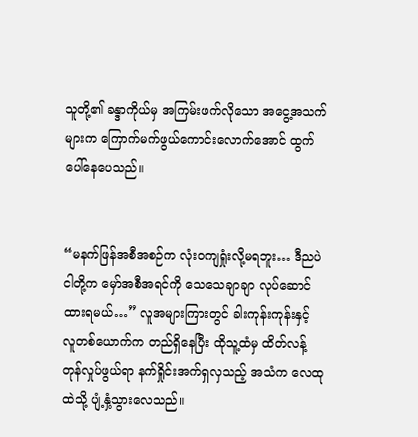သူတို့၏ ခန္ဒာကိုယ်မှ အကြမ်းဖက်လိုသော အငွေ့အသက်များက ကြောက်မက်ဖွယ်ကောင်းလောက်အောင် ထွက်ပေါ်နေပေသည်။


“မနက်ဖြန်အစီအစဉ်က လုံး၀ကျရှုံးလို့မရဘူး… ဒီညပဲ ငါတို့က မှော်အစီအရင်ကို သေသေချာချာ လုပ်ဆောင်ထားရမယ်…” လူအများကြားတွင် ခါးကုန်းကုန်းနှင့် လူတစ်ယောက်က တည်ရှိနေပြီး ထိုသူ့ထံမှ ထိတ်လန့်တုန်လှုပ်ဖွယ်ရာ နက်ရှိုင်းအက်ရှလှသည့် အသံက လေထုထဲသို့ ပျံ့နှံ့သွားလေသည်။